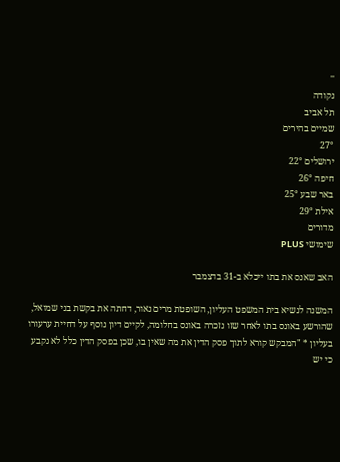''
נקודה
תל אביב
שמיים בהירים
27°
ירושלים 22°
חיפה 26°
באר שבע 25°
אילת 29°
מדורים
שימושי PLUS

האב שאנס את בתו ייכלא ב-31 בדצמבר

המשנה לנשיא בית המשפט העליון, השופטת מרים נאור, דחתה את בקשת בני שמואל, שהורשע באונס בתו לאחר שזו נזכרה באונס בחלומה, לקיים דיון נוסף על דחיית ערעורו בעליון * "המבקש קורא לתוך פסק הדין את מה שאין בו, שכן בפסק הדין כלל לא נקבע כי יש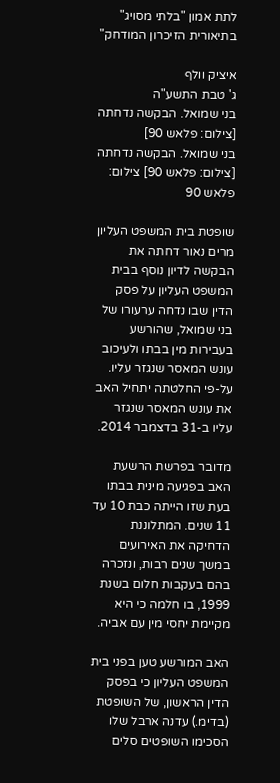לתת אמון "בלתי מסויג" בתיאורית הזיכרון המודחק"

איציק וולף
ג' טבת התשע"ה
בני שמואל. הבקשה נדחתה [צילום: פלאש 90]
בני שמואל. הבקשה נדחתה [צילום: פלאש 90] צילום: פלאש 90

שופטת בית המשפט העליון מרים נאור דחתה את הבקשה לדיון נוסף בבית המשפט העליון על פסק הדין שבו נדחה ערעורו של בני שמואל, שהורשע בעבירות מין בבתו ולעיכוב עונש המאסר שנגזר עליו. על-פי החלטתה יתחיל האב את עונש המאסר שנגזר עליו ב-31 בדצמבר 2014.

מדובר בפרשת הרשעת האב בפגיעה מינית בבתו בעת שזו הייתה כבת 10 עד 11 שנים. המתלוננת הדחיקה את האירועים במשך שנים רבות, ונזכרה בהם בעקבות חלום בשנת 1999, בו חלמה כי היא מקיימת יחסי מין עם אביה.

האב המורשע טען בפני בית המשפט העליון כי בפסק הדין הראשון, של השופטת (בדימ.) עדנה ארבל שלו הסכימו השופטים סלים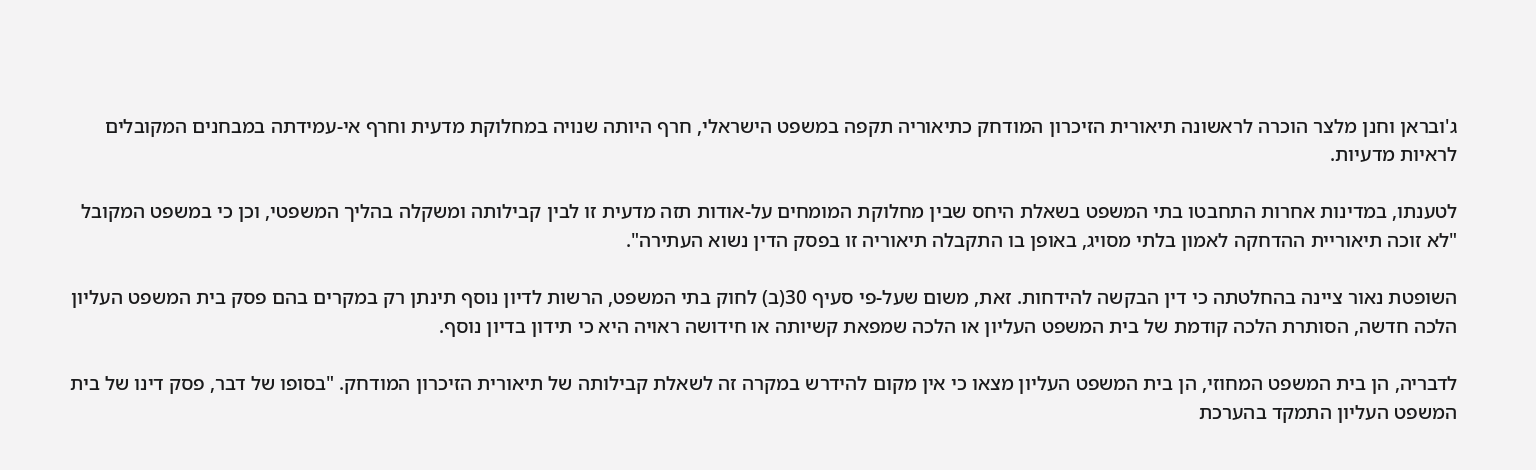ג'ובראן וחנן מלצר הוכרה לראשונה תיאורית הזיכרון המודחק כתיאוריה תקפה במשפט הישראלי, חרף היותה שנויה במחלוקת מדעית וחרף אי-עמידתה במבחנים המקובלים לראיות מדעיות.

לטענתו, במדינות אחרות התחבטו בתי המשפט בשאלת היחס שבין מחלוקת המומחים על-אודות תזה מדעית זו לבין קבילותה ומשקלה בהליך המשפטי, וכן כי במשפט המקובל "לא זוכה תיאוריית ההדחקה לאמון בלתי מסויג, באופן בו התקבלה תיאוריה זו בפסק הדין נשוא העתירה".

השופטת נאור ציינה בהחלטתה כי דין הבקשה להידחות. זאת, משום שעל-פי סעיף 30(ב) לחוק בתי המשפט, הרשות לדיון נוסף תינתן רק במקרים בהם פסק בית המשפט העליון הלכה חדשה, הסותרת הלכה קודמת של בית המשפט העליון או הלכה שמפאת קשיותה או חידושה ראויה היא כי תידון בדיון נוסף.

לדבריה, הן בית המשפט המחוזי, הן בית המשפט העליון מצאו כי אין מקום להידרש במקרה זה לשאלת קבילותה של תיאורית הזיכרון המודחק. "בסופו של דבר, פסק דינו של בית המשפט העליון התמקד בהערכת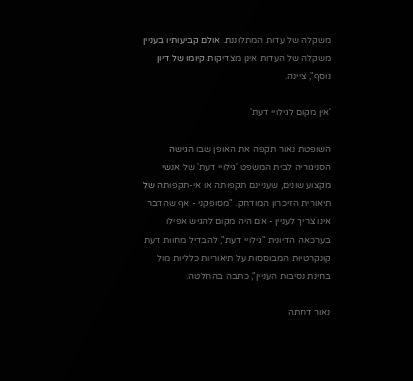משקלה של עדות המתלוננת. אולם קביעותיו בעניין משקלה של העדות אינן מצדיקות קיומו של דיון נוסף", ציינה.

'אין מקום לגילויי דעת'

השופטת נאור תקפה את האופן שבו הגישה הסניגוריה לבית המשפט 'גילויי דעת' של אנשי מקצוע שונים, שעניינם תקפותה או אי-תקפותה של תיאורית הזיכרון המודחק. "מסופקני - אף שהדבר אינו צריך לעניין - אם היה מקום להגיש אפילו בערכאה הדיונית "גילויי דעת", להבדיל מחוות דעת קונקרטיות המבוססות על תיאוריות כלליות מול בחינת נסיבות העניין", כתבה בהחלטה.

נאור דחתה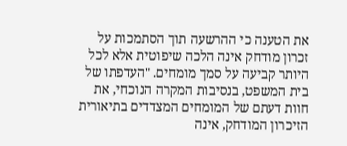את הטענה כי ההרשעה תוך הסתמכות על זכרון מודחק אינה הלכה שיפוטית אלא לכל היותר קביעה על סמך מומחים. "העדפתו של בית המשפט, בנסיבות המקרה הנוכחי, את חוות דעתם של המומחים המצדדים בתיאורית הזיכרון המודחק, אינה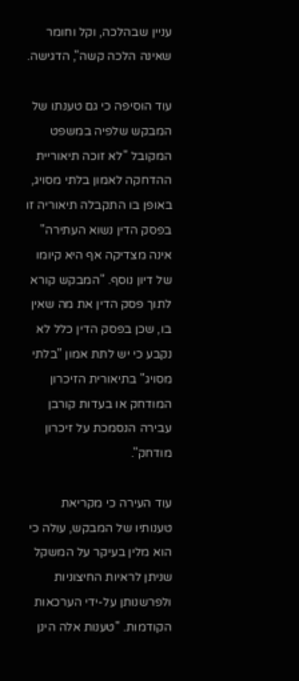עניין שבהלכה, וקל וחומר שאינה הלכה קשה", הדגישה.

עוד הוסיפה כי גם טענתו של המבקש שלפיה במשפט המקובל "לא זוכה תיאוריית ההדחקה לאמון בלתי מסויג, באופן בו התקבלה תיאוריה זו בפסק הדין נשוא העתירה" אינה מצדיקה אף היא קיומו של דיון נוסף. "המבקש קורא לתוך פסק הדין את מה שאין בו, שכן בפסק הדין כלל לא נקבע כי יש לתת אמון "בלתי מסויג" בתיאורית הזיכרון המודחק או בעדות קורבן עבירה הנסמכת על זיכרון מודחק".

עוד העירה כי מקריאת טענותיו של המבקש, עולה כי הוא מלין בעיקר על המשקל שניתן לראיות החיצוניות ולפרשנותן על-ידי הערכאות הקודמות. "טענות אלה הינן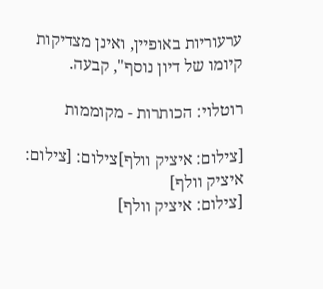ערעוריות באופיין, ואינן מצדיקות קיומו של דיון נוסף", קבעה.

רוטלוי: הכותרות - מקוממות

[צילום: איציק וולף]צילום: [צילום: איציק וולף]
[צילום: איציק וולף]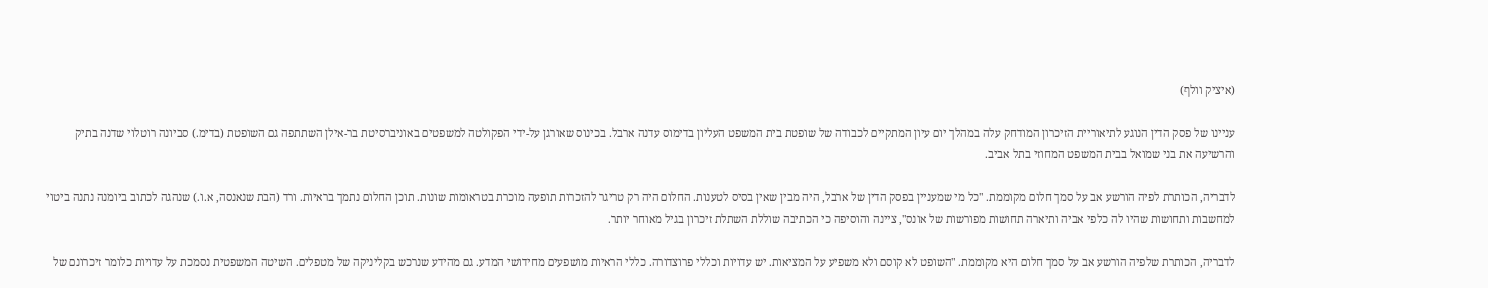(איציק וולף)

עניינו של פסק הדין הנוגע לתיאוריית הזיכרון המודחק עלה במהלך יום עיון המתקיים לכבודה של שופטת בית המשפט העליון בדימוס עדנה ארבל. בכינוס שאורגן על-ידי הפקולטה למשפטים באוניברסיטת בר-אילן השתתפה גם השופטת (בדימ.) סביונה רוטלוי שדנה בתיק והרשיעה את בני שמואל בבית המשפט המחוזי בתל אביב.

לדבריה, הכותרת לפיה הורשע אב על סמך חלום מקוממת. "כל מי שמעניין בפסק הדין של ארבל, היה מבין שאין בסיס לטענות. החלום היה רק טריגר להזכרות תופעה מוכרת בטראומות שונות. תוכן החלום נתמך בראיות. ורד (הבת שנאנסה, א.ו.) שנהגה לכתוב ביומנה נתנה ביטוי למחשבות ותחושות שהיו לה כלפי אביה ותיארה תחושות מפורשות של אונס", ציינה והוסיפה כי הכתיבה שוללת השתלת זיכרון בגיל מאוחר יותר.

לדבריה, הכותרת שלפיה הורשע אב על סמך חלום היא מקוממת. "השופט לא קוסם ולא משפיע על המציאות. יש עדויות וכללי פרוצדורה. כללי הראיות מושפעים מחידושי המדע. גם מהידע שנרכש בקליניקה של מטפלים. השיטה המשפטית נסמכת על עדויות כלומר זיכרונם של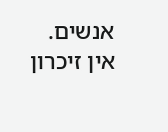אנשים. אין זיכרון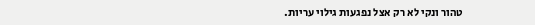טהור ונקי לא רק אצל נפגעות גילוי עריות.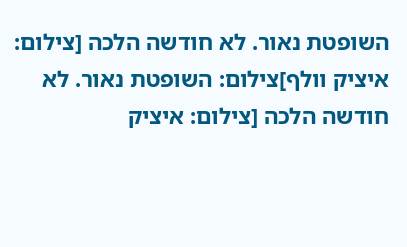השופטת נאור. לא חודשה הלכה [צילום: איציק וולף]צילום: השופטת נאור. לא חודשה הלכה [צילום: איציק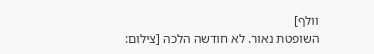וולף]
השופטת נאור. לא חודשה הלכה [צילום: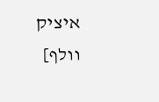איציק וולף]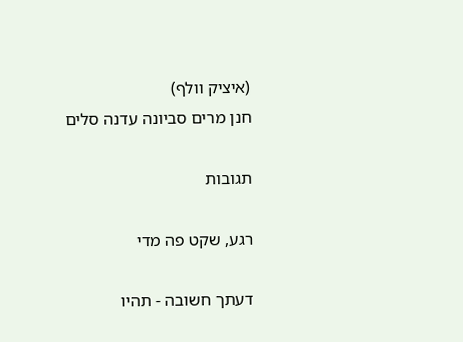(איציק וולף)
חנן מרים סביונה עדנה סלים

תגובות

רגע, שקט פה מדי

דעתך חשובה - תהיו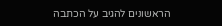הראשונים להגיב על הכתבה